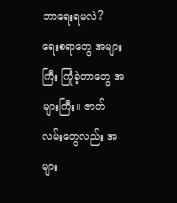ဘာရေးရမလဲ?
ရေးစရာတွေ အများကြီး ကြုံခဲ့တာတွေ အများကြီး။ ဇာတ်လမ်းတွေလည်း အများ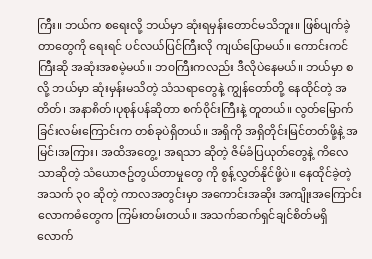ကြီး။ ဘယ်က စရေးလို့ ဘယ်မှာ ဆုံးရမှန်းတောင်မသိဘူး။ ဖြစ်ပျက်ခဲ့တာတွေကို ရေးရင် ပင်လယ်ပြင်ကြီးလို ကျယ်ပြောမယ်။ ကောင်းကင်ကြီးဆို အဆုံးအစမဲ့မယ်။ ဘ၀ကြီးကလည်း ဒီလိုပဲနေမယ်။ ဘယ်မှာ စလို့ ဘယ်မှာ ဆုံးမှန်းမသိတဲ့ သံသရာတွေနဲ့ ကျွန်တော်တို့ နေထိုင်တဲ့ အတိတ်၊ အနာ၈ိတ်၊ပုစုန်ပန်ဆိုတာ စက်၀ိုင်းကြီးနဲ့ တူတယ်။ လွတ်မြောက်ခြင်းလမ်းကြောင်းက တစ်ခုပဲရှိတယ်။ အရှိကို အရှိတိုင်းမြင်တတ်ဖို့နဲ့ အမြင်၊အကြား၊ အထိအတွေ့၊ အရသာ ဆိုတဲ့ ဇိမ်ခံပြယုတ်တွေနဲ့ ကိလေသာဆိုတဲ့ သံယောဇဥ်တွယ်တာမှုတွေ ကို စွန့်လွှတ်နိုင်ဖို့ပဲ။ နေထိုင်ခဲ့တဲ့ အသက် ၃၀ ဆိုတဲ့ ကာလအတွင်းမှာ အကောင်းအဆိုး အကျိုးအကြောင်း လောကဓံတွေက ကြမ်းတမ်းတယ်။ အသက်ဆက်ရှင်ချင်စိတ်မရှိလောက်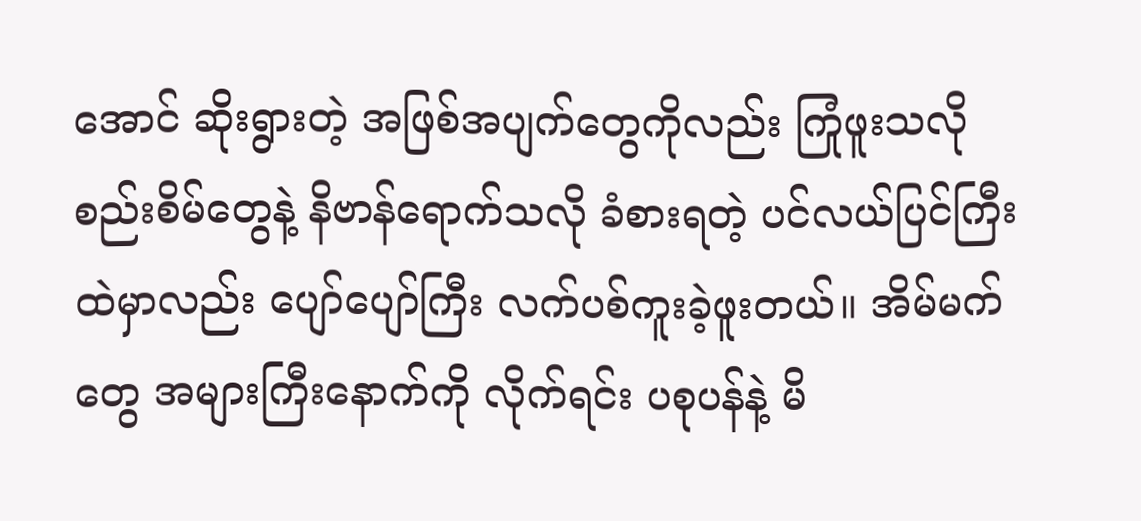အောင် ဆိုးရွားတဲ့ အဖြစ်အပျက်တွေကိုလည်း ကြုံဖူးသလို စည်းစိမ်တွေနဲ့ နိဗာန်ရောက်သလို ခံစားရတဲ့ ပင်လယ်ပြင်ကြီးထဲမှာလည်း ပျော်ပျော်ကြီး လက်ပစ်ကူးခဲ့ဖူးတယ်။ အိမ်မက်တွေ အများကြီးနောက်ကို လိုက်ရင်း ပစုပန်နဲ့ မိ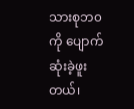သားစုဘ၀ကို ပျောက်ဆုံးခဲ့ဖူးတယ်၊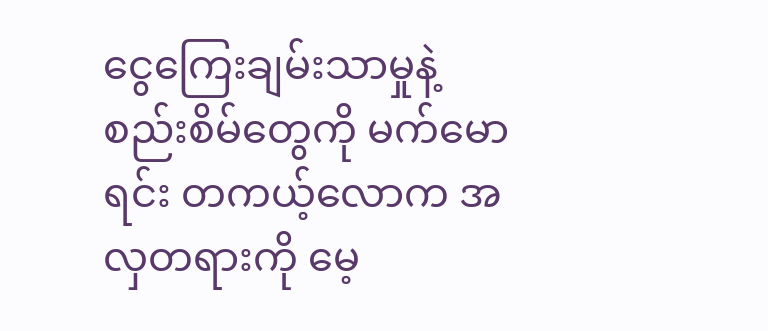ငွေကြေးချမ်းသာမှုနဲ့ စည်းစိမ်တွေကို မက်မောရင်း တကယ့်လောက အလှတရားကို မေ့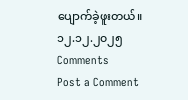ပျောက်ခဲ့ဖူးတယ်။
၁၂.၁၂.၂၀၂၅
Comments
Post a Comment